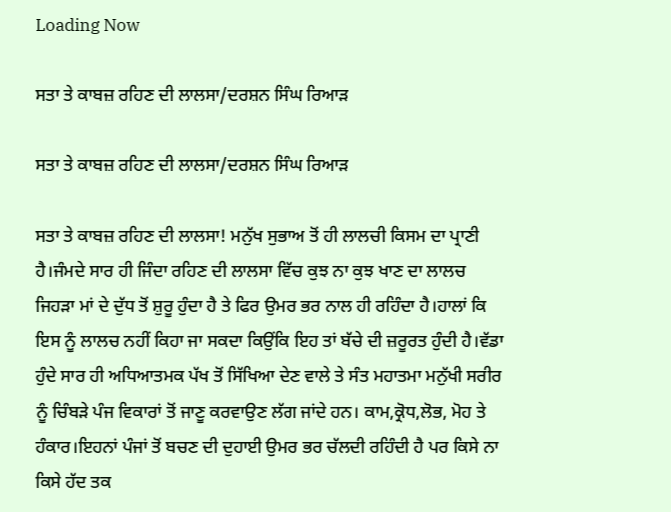Loading Now

ਸਤਾ ਤੇ ਕਾਬਜ਼ ਰਹਿਣ ਦੀ ਲਾਲਸਾ/ਦਰਸ਼ਨ ਸਿੰਘ ਰਿਆੜ

ਸਤਾ ਤੇ ਕਾਬਜ਼ ਰਹਿਣ ਦੀ ਲਾਲਸਾ/ਦਰਸ਼ਨ ਸਿੰਘ ਰਿਆੜ

ਸਤਾ ਤੇ ਕਾਬਜ਼ ਰਹਿਣ ਦੀ ਲਾਲਸਾ! ਮਨੁੱਖ ਸੁਭਾਅ ਤੋਂ ਹੀ ਲਾਲਚੀ ਕਿਸਮ ਦਾ ਪ੍ਰਾਣੀ ਹੈ।ਜੰਮਦੇ ਸਾਰ ਹੀ ਜਿੰਦਾ ਰਹਿਣ ਦੀ ਲਾਲਸਾ ਵਿੱਚ ਕੁਝ ਨਾ ਕੁਝ ਖਾਣ ਦਾ ਲਾਲਚ ਜਿਹੜਾ ਮਾਂ ਦੇ ਦੁੱਧ ਤੋਂ ਸ਼ੁਰੂ ਹੁੰਦਾ ਹੈ ਤੇ ਫਿਰ ਉਮਰ ਭਰ ਨਾਲ ਹੀ ਰਹਿੰਦਾ ਹੈ।ਹਾਲਾਂ ਕਿ ਇਸ ਨੂੰ ਲਾਲਚ ਨਹੀਂ ਕਿਹਾ ਜਾ ਸਕਦਾ ਕਿਉਂਕਿ ਇਹ ਤਾਂ ਬੱਚੇ ਦੀ ਜ਼ਰੂਰਤ ਹੁੰਦੀ ਹੈ।ਵੱਡਾ ਹੁੰਦੇ ਸਾਰ ਹੀ ਅਧਿਆਤਮਕ ਪੱਖ ਤੋਂ ਸਿੱਖਿਆ ਦੇਣ ਵਾਲੇ ਤੇ ਸੰਤ ਮਹਾਤਮਾ ਮਨੁੱਖੀ ਸਰੀਰ ਨੂੰ ਚਿੰਬੜੇ ਪੰਜ ਵਿਕਾਰਾਂ ਤੋਂ ਜਾਣੂ ਕਰਵਾਉਣ ਲੱਗ ਜਾਂਦੇ ਹਨ। ਕਾਮ,ਕ੍ਰੋਧ,ਲੋਭ, ਮੋਹ ਤੇ ਹੰਕਾਰ।ਇਹਨਾਂ ਪੰਜਾਂ ਤੋਂ ਬਚਣ ਦੀ ਦੁਹਾਈ ਉਮਰ ਭਰ ਚੱਲਦੀ ਰਹਿੰਦੀ ਹੈ ਪਰ ਕਿਸੇ ਨਾ ਕਿਸੇ ਹੱਦ ਤਕ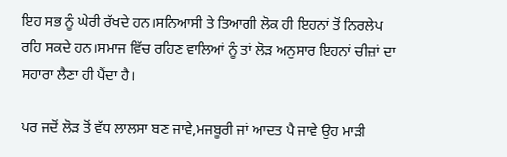ਇਹ ਸਭ ਨੂੰ ਘੇਰੀ ਰੱਖਦੇ ਹਨ।ਸਨਿਆਸੀ ਤੇ ਤਿਆਗੀ ਲੋਕ ਹੀ ਇਹਨਾਂ ਤੋਂ ਨਿਰਲੇਪ ਰਹਿ ਸਕਦੇ ਹਨ।ਸਮਾਜ ਵਿੱਚ ਰਹਿਣ ਵਾਲਿਆਂ ਨੂੰ ਤਾਂ ਲੋੜ ਅਨੁਸਾਰ ਇਹਨਾਂ ਚੀਜ਼ਾਂ ਦਾ ਸਹਾਰਾ ਲੈਣਾ ਹੀ ਪੈਂਦਾ ਹੈ।

ਪਰ ਜਦੋਂ ਲੋੜ ਤੋਂ ਵੱਧ ਲਾਲਸਾ ਬਣ ਜਾਵੇ,ਮਜਬੂਰੀ ਜਾਂ ਆਦਤ ਪੈ ਜਾਵੇ ਉਹ ਮਾੜੀ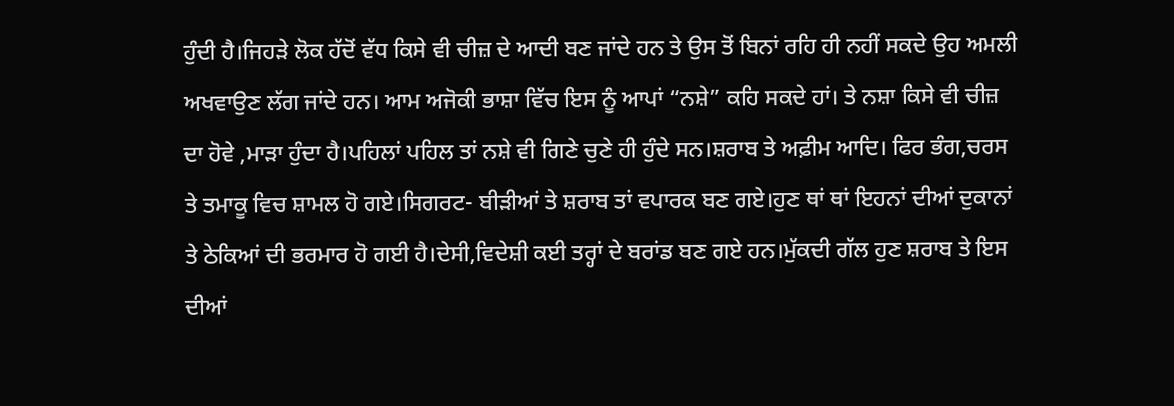ਹੁੰਦੀ ਹੈ।ਜਿਹੜੇ ਲੋਕ ਹੱਦੋਂ ਵੱਧ ਕਿਸੇ ਵੀ ਚੀਜ਼ ਦੇ ਆਦੀ ਬਣ ਜਾਂਦੇ ਹਨ ਤੇ ਉਸ ਤੋਂ ਬਿਨਾਂ ਰਹਿ ਹੀ ਨਹੀਂ ਸਕਦੇ ਉਹ ਅਮਲੀ ਅਖਵਾਉਣ ਲੱਗ ਜਾਂਦੇ ਹਨ। ਆਮ ਅਜੋਕੀ ਭਾਸ਼ਾ ਵਿੱਚ ਇਸ ਨੂੰ ਆਪਾਂ “ਨਸ਼ੇ” ਕਹਿ ਸਕਦੇ ਹਾਂ। ਤੇ ਨਸ਼ਾ ਕਿਸੇ ਵੀ ਚੀਜ਼ ਦਾ ਹੋਵੇ ,ਮਾੜਾ ਹੁੰਦਾ ਹੈ।ਪਹਿਲਾਂ ਪਹਿਲ ਤਾਂ ਨਸ਼ੇ ਵੀ ਗਿਣੇ ਚੁਣੇ ਹੀ ਹੁੰਦੇ ਸਨ।ਸ਼ਰਾਬ ਤੇ ਅਫ਼ੀਮ ਆਦਿ। ਫਿਰ ਭੰਗ,ਚਰਸ ਤੇ ਤਮਾਕੂ ਵਿਚ ਸ਼ਾਮਲ ਹੋ ਗਏ।ਸਿਗਰਟ- ਬੀੜੀਆਂ ਤੇ ਸ਼ਰਾਬ ਤਾਂ ਵਪਾਰਕ ਬਣ ਗਏ।ਹੁਣ ਥਾਂ ਥਾਂ ਇਹਨਾਂ ਦੀਆਂ ਦੁਕਾਨਾਂ ਤੇ ਠੇਕਿਆਂ ਦੀ ਭਰਮਾਰ ਹੋ ਗਈ ਹੈ।ਦੇਸੀ,ਵਿਦੇਸ਼ੀ ਕਈ ਤਰ੍ਹਾਂ ਦੇ ਬਰਾਂਡ ਬਣ ਗਏ ਹਨ।ਮੁੱਕਦੀ ਗੱਲ ਹੁਣ ਸ਼ਰਾਬ ਤੇ ਇਸ ਦੀਆਂ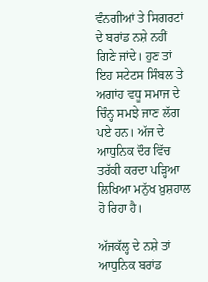ਵੰਨਗੀਆਂ ਤੇ ਸਿਗਰਟਾਂ ਦੇ ਬਰਾਂਡ ਨਸ਼ੇ ਨਹੀਂ ਗਿਣੇ ਜਾਂਦੇ। ਹੁਣ ਤਾਂ ਇਹ ਸਟੇਟਸ ਸਿੰਬਲ ਤੇ ਅਗਾਂਹ ਵਧੂ ਸਮਾਜ ਦੇ ਚਿੰਨ੍ਹ ਸਮਝੇ ਜਾਣ ਲੱਗ ਪਏ ਹਨ। ਅੱਜ ਦੇ ਆਧੁਨਿਕ ਦੌਰ ਵਿੱਚ ਤਰੱਕੀ ਕਰਦਾ ਪੜ੍ਹਿਆ ਲਿਖਿਆ ਮਨੁੱਖ ਖ਼ੁਸ਼ਹਾਲ ਹੋ ਰਿਹਾ ਹੈ।

ਅੱਜਕੱਲ੍ਹ ਦੇ ਨਸ਼ੇ ਤਾਂ ਆਧੁਨਿਕ ਬਰਾਂਡ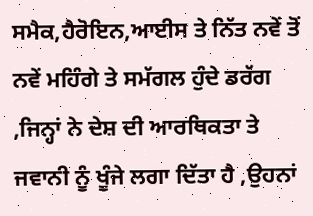ਸਮੈਕ,ਹੈਰੋਇਨ,ਆਈਸ ਤੇ ਨਿੱਤ ਨਵੇਂ ਤੋਂ ਨਵੇਂ ਮਹਿੰਗੇ ਤੇ ਸਮੱਗਲ ਹੁੰਦੇ ਡਰੱਗ ,ਜਿਨ੍ਹਾਂ ਨੇ ਦੇਸ਼ ਦੀ ਆਰਥਿਕਤਾ ਤੇ ਜਵਾਨੀ ਨੂੰ ਖੂੰਜੇ ਲਗਾ ਦਿੱਤਾ ਹੈ ,ਉਹਨਾਂ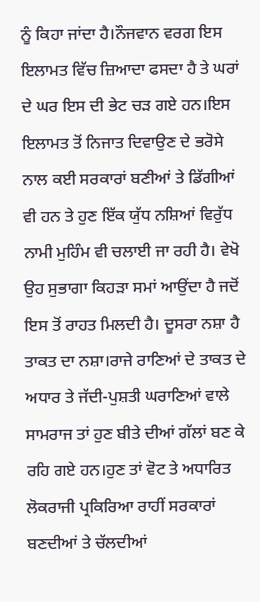ਨੂੰ ਕਿਹਾ ਜਾਂਦਾ ਹੈ।ਨੌਜਵਾਨ ਵਰਗ ਇਸ ਇਲਾਮਤ ਵਿੱਚ ਜ਼ਿਆਦਾ ਫਸਦਾ ਹੈ ਤੇ ਘਰਾਂ ਦੇ ਘਰ ਇਸ ਦੀ ਭੇਟ ਚੜ ਗਏ ਹਨ।ਇਸ ਇਲਾਮਤ ਤੋਂ ਨਿਜਾਤ ਦਿਵਾਉਣ ਦੇ ਭਰੋਸੇ ਨਾਲ ਕਈ ਸਰਕਾਰਾਂ ਬਣੀਆਂ ਤੇ ਡਿੱਗੀਆਂ ਵੀ ਹਨ ਤੇ ਹੁਣ ਇੱਕ ਯੁੱਧ ਨਸ਼ਿਆਂ ਵਿਰੁੱਧ ਨਾਮੀ ਮੁਹਿੰਮ ਵੀ ਚਲਾਈ ਜਾ ਰਹੀ ਹੈ। ਵੇਖੋ ਉਹ ਸੁਭਾਗਾ ਕਿਹੜਾ ਸਮਾਂ ਆਉਂਦਾ ਹੈ ਜਦੋਂ ਇਸ ਤੋਂ ਰਾਹਤ ਮਿਲਦੀ ਹੈ। ਦੂਸਰਾ ਨਸ਼ਾ ਹੈ ਤਾਕਤ ਦਾ ਨਸ਼ਾ।ਰਾਜੇ ਰਾਣਿਆਂ ਦੇ ਤਾਕਤ ਦੇ ਅਧਾਰ ਤੇ ਜੱਦੀ-ਪੁਸ਼ਤੀ ਘਰਾਣਿਆਂ ਵਾਲੇ ਸਾਮਰਾਜ ਤਾਂ ਹੁਣ ਬੀਤੇ ਦੀਆਂ ਗੱਲਾਂ ਬਣ ਕੇ ਰਹਿ ਗਏ ਹਨ।ਹੁਣ ਤਾਂ ਵੋਟ ਤੇ ਅਧਾਰਿਤ ਲੋਕਰਾਜੀ ਪ੍ਰਕਿਰਿਆ ਰਾਹੀਂ ਸਰਕਾਰਾਂ ਬਣਦੀਆਂ ਤੇ ਚੱਲਦੀਆਂ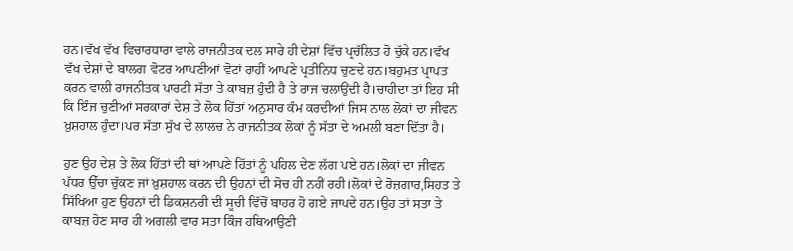ਹਨ।ਵੱਖ ਵੱਖ ਵਿਚਾਰਧਾਰਾ ਵਾਲੇ ਰਾਜਨੀਤਕ ਦਲ ਸਾਰੇ ਹੀ ਦੇਸ਼ਾਂ ਵਿੱਚ ਪ੍ਰਚੱਲਿਤ ਹੋ ਚੁੱਕੇ ਹਨ।ਵੱਖ ਵੱਖ ਦੇਸ਼ਾਂ ਦੇ ਬਾਲਗ ਵੋਟਰ ਆਪਣੀਆਂ ਵੋਟਾਂ ਰਾਹੀਂ ਆਪਣੇ ਪ੍ਰਤੀਨਿਧ ਚੁਣਦੇ ਹਨ।ਬਹੁਮਤ ਪ੍ਰਾਪਤ ਕਰਨ ਵਾਲੀ ਰਾਜਨੀਤਕ ਪਾਰਟੀ ਸੱਤਾ ਤੇ ਕਾਬਜ਼ ਹੁੰਦੀ ਹੈ ਤੇ ਰਾਜ ਚਲਾਉਂਦੀ ਹੈ।ਚਾਹੀਦਾ ਤਾਂ ਇਹ ਸੀ ਕਿ ਇੰਜ ਚੁਣੀਆਂ ਸਰਕਾਰਾਂ ਦੇਸ਼ ਤੇ ਲੋਕ ਹਿੱਤਾਂ ਅਨੁਸਾਰ ਕੰਮ ਕਰਦੀਆਂ ਜਿਸ ਨਾਲ ਲੋਕਾਂ ਦਾ ਜੀਵਨ ਖ਼ੁਸ਼ਹਾਲ ਹੁੰਦਾ।ਪਰ ਸੱਤਾ ਸੁੱਖ ਦੇ ਲਾਲਚ ਨੇ ਰਾਜਨੀਤਕ ਲੋਕਾਂ ਨੂੰ ਸੱਤਾ ਦੇ ਅਮਲੀ ਬਣਾ ਦਿੱਤਾ ਹੈ।

ਹੁਣ ਉਹ ਦੇਸ਼ ਤੇ ਲੋਕ ਹਿੱਤਾਂ ਦੀ ਥਾਂ ਆਪਣੇ ਹਿੱਤਾਂ ਨੂੰ ਪਹਿਲ ਦੇਣ ਲੱਗ ਪਏ ਹਨ।ਲੋਕਾਂ ਦਾ ਜੀਵਨ ਪੱਧਰ ਉੱਚਾ ਚੁੱਕਣ ਜਾਂ ਖ਼ੁਸ਼ਹਾਲ ਕਰਨ ਦੀ ਉਹਨਾਂ ਦੀ ਸੋਚ ਹੀ ਨਹੀਂ ਰਹੀ।ਲੋਕਾਂ ਦੇ ਰੋਜ਼ਗਾਰ,ਸਿਹਤ ਤੇ ਸਿੱਖਿਆ ਹੁਣ ਉਹਨਾਂ ਦੀ ਡਿਕਸ਼ਨਰੀ ਦੀ ਸੂਚੀ ਵਿੱਚੋਂ ਬਾਹਰ ਹੋ ਗਏ ਜਾਪਦੇ ਹਨ।ਉਹ ਤਾਂ ਸਤਾ ਤੇ ਕਾਬਜ਼ ਹੋਣ ਸਾਰ ਹੀ ਅਗਲੀ ਵਾਰ ਸਤਾ ਕਿੰਜ ਹਥਿਆਉਣੀ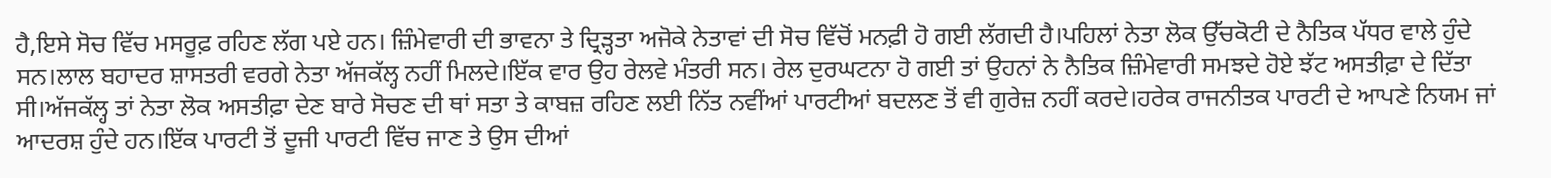ਹੈ,ਇਸੇ ਸੋਚ ਵਿੱਚ ਮਸਰੂਫ਼ ਰਹਿਣ ਲੱਗ ਪਏ ਹਨ। ਜ਼ਿੰਮੇਵਾਰੀ ਦੀ ਭਾਵਨਾ ਤੇ ਦ੍ਰਿੜ੍ਹਤਾ ਅਜੋਕੇ ਨੇਤਾਵਾਂ ਦੀ ਸੋਚ ਵਿੱਚੋਂ ਮਨਫ਼ੀ ਹੋ ਗਈ ਲੱਗਦੀ ਹੈ।ਪਹਿਲਾਂ ਨੇਤਾ ਲੋਕ ਉੱਚਕੋਟੀ ਦੇ ਨੈਤਿਕ ਪੱਧਰ ਵਾਲੇ ਹੁੰਦੇ ਸਨ।ਲਾਲ ਬਹਾਦਰ ਸ਼ਾਸਤਰੀ ਵਰਗੇ ਨੇਤਾ ਅੱਜਕੱਲ੍ਹ ਨਹੀਂ ਮਿਲਦੇ।ਇੱਕ ਵਾਰ ਉਹ ਰੇਲਵੇ ਮੰਤਰੀ ਸਨ। ਰੇਲ ਦੁਰਘਟਨਾ ਹੋ ਗਈ ਤਾਂ ਉਹਨਾਂ ਨੇ ਨੈਤਿਕ ਜ਼ਿੰਮੇਵਾਰੀ ਸਮਝਦੇ ਹੋਏ ਝੱਟ ਅਸਤੀਫ਼ਾ ਦੇ ਦਿੱਤਾ ਸੀ।ਅੱਜਕੱਲ੍ਹ ਤਾਂ ਨੇਤਾ ਲੋਕ ਅਸਤੀਫ਼ਾ ਦੇਣ ਬਾਰੇ ਸੋਚਣ ਦੀ ਥਾਂ ਸਤਾ ਤੇ ਕਾਬਜ਼ ਰਹਿਣ ਲਈ ਨਿੱਤ ਨਵੀਂਆਂ ਪਾਰਟੀਆਂ ਬਦਲਣ ਤੋਂ ਵੀ ਗੁਰੇਜ਼ ਨਹੀਂ ਕਰਦੇ।ਹਰੇਕ ਰਾਜਨੀਤਕ ਪਾਰਟੀ ਦੇ ਆਪਣੇ ਨਿਯਮ ਜਾਂ ਆਦਰਸ਼ ਹੁੰਦੇ ਹਨ।ਇੱਕ ਪਾਰਟੀ ਤੋਂ ਦੂਜੀ ਪਾਰਟੀ ਵਿੱਚ ਜਾਣ ਤੇ ਉਸ ਦੀਆਂ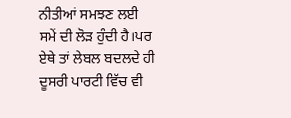ਨੀਤੀਆਂ ਸਮਝਣ ਲਈ ਸਮੇਂ ਦੀ ਲੋੜ ਹੁੰਦੀ ਹੈ।ਪਰ ਏਥੇ ਤਾਂ ਲੇਬਲ ਬਦਲਦੇ ਹੀ ਦੂਸਰੀ ਪਾਰਟੀ ਵਿੱਚ ਵੀ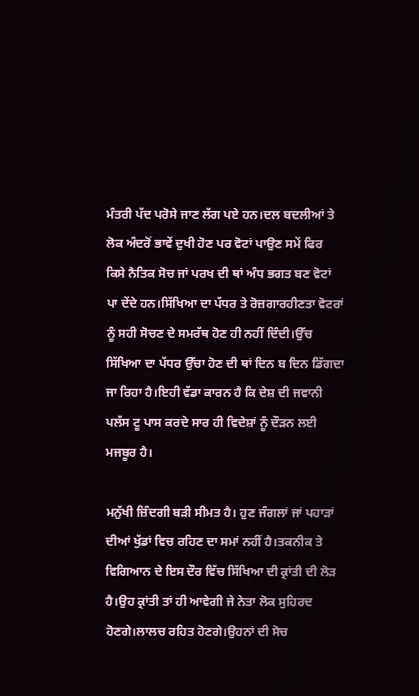ਮੰਤਰੀ ਪੱਦ ਪਰੋਸੇ ਜਾਣ ਲੱਗ ਪਏ ਹਨ।ਦਲ ਬਦਲੀਆਂ ਤੇ ਲੋਕ ਅੰਦਰੋਂ ਭਾਵੇਂ ਦੁਖੀ ਹੋਣ ਪਰ ਵੋਟਾਂ ਪਾਉਣ ਸਮੇਂ ਫਿਰ ਕਿਸੇ ਨੈਤਿਕ ਸੋਚ ਜਾਂ ਪਰਖ ਦੀ ਥਾਂ ਅੰਧ ਭਗਤ ਬਣ ਵੋਟਾਂ ਪਾ ਦੇਂਦੇ ਹਨ।ਸਿੱਖਿਆ ਦਾ ਪੱਧਰ ਤੇ ਰੋਜ਼ਗਾਰਹੀਣਤਾ ਵੋਟਰਾਂ ਨੂੰ ਸਹੀ ਸੋਚਣ ਦੇ ਸਮਰੱਥ ਹੋਣ ਹੀ ਨਹੀਂ ਦਿੰਦੀ।ਉੱਚ ਸਿੱਖਿਆ ਦਾ ਪੱਧਰ ਉੱਚਾ ਹੋਣ ਦੀ ਥਾਂ ਦਿਨ ਬ ਦਿਨ ਡਿੱਗਦਾ ਜਾ ਰਿਹਾ ਹੈ।ਇਹੀ ਵੱਡਾ ਕਾਰਨ ਹੈ ਕਿ ਦੇਸ਼ ਦੀ ਜਵਾਨੀ ਪਲੱਸ ਟੂ ਪਾਸ ਕਰਦੇ ਸਾਰ ਹੀ ਵਿਦੇਸ਼ਾਂ ਨੂੰ ਦੌੜਨ ਲਈ ਮਜਬੂਰ ਹੈ।

ਮਨੁੱਖੀ ਜ਼ਿੰਦਗੀ ਬੜੀ ਸੀਮਤ ਹੈ। ਹੁਣ ਜੰਗਲਾਂ ਜਾਂ ਪਹਾੜਾਂ ਦੀਆਂ ਖੁੱਡਾਂ ਵਿਚ ਰਹਿਣ ਦਾ ਸਮਾਂ ਨਹੀਂ ਹੈ।ਤਕਨੀਕ ਤੇ ਵਿਗਿਆਨ ਦੇ ਇਸ ਦੌਰ ਵਿੱਚ ਸਿੱਖਿਆ ਦੀ ਕ੍ਰਾਂਤੀ ਦੀ ਲੋੜ ਹੈ।ਉਹ ਕ੍ਰਾਂਤੀ ਤਾਂ ਹੀ ਆਵੇਗੀ ਜੇ ਨੇਤਾ ਲੋਕ ਸੁਹਿਰਦ ਹੋਣਗੇ।ਲਾਲਚ ਰਹਿਤ ਹੋਣਗੇ।ਉਹਨਾਂ ਦੀ ਸੋਚ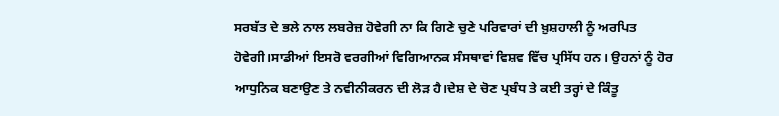ਸਰਬੱਤ ਦੇ ਭਲੇ ਨਾਲ ਲਬਰੇਜ਼ ਹੋਵੇਗੀ ਨਾ ਕਿ ਗਿਣੇ ਚੁਣੇ ਪਰਿਵਾਰਾਂ ਦੀ ਖ਼ੁਸ਼ਹਾਲੀ ਨੂੰ ਅਰਪਿਤ ਹੋਵੇਗੀ।ਸਾਡੀਆਂ ਇਸਰੋ ਵਰਗੀਆਂ ਵਿਗਿਆਨਕ ਸੰਸਥਾਵਾਂ ਵਿਸ਼ਵ ਵਿੱਚ ਪ੍ਰਸਿੱਧ ਹਨ। ਉਹਨਾਂ ਨੂੰ ਹੋਰ ਆਧੁਨਿਕ ਬਣਾਉਣ ਤੇ ਨਵੀਨੀਕਰਨ ਦੀ ਲੋੜ ਹੈ।ਦੇਸ਼ ਦੇ ਚੋਣ ਪ੍ਰਬੰਧ ਤੇ ਕਈ ਤਰ੍ਹਾਂ ਦੇ ਕਿੰਤੂ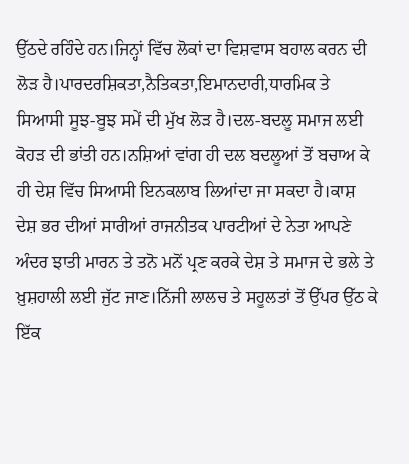ਉੱਠਦੇ ਰਹਿੰਦੇ ਹਨ।ਜਿਨ੍ਹਾਂ ਵਿੱਚ ਲੋਕਾਂ ਦਾ ਵਿਸ਼ਵਾਸ ਬਹਾਲ ਕਰਨ ਦੀ ਲੋੜ ਹੈ।ਪਾਰਦਰਸ਼ਿਕਤਾ,ਨੈਤਿਕਤਾ,ਇਮਾਨਦਾਰੀ,ਧਾਰਮਿਕ ਤੇ ਸਿਆਸੀ ਸੂਝ-ਬੂਝ ਸਮੇਂ ਦੀ ਮੁੱਖ ਲੋੜ ਹੈ।ਦਲ-ਬਦਲੂ ਸਮਾਜ ਲਈ ਕੋਹੜ ਦੀ ਭਾਂਤੀ ਹਨ।ਨਸ਼ਿਆਂ ਵਾਂਗ ਹੀ ਦਲ ਬਦਲੂਆਂ ਤੋਂ ਬਚਾਅ ਕੇ ਹੀ ਦੇਸ਼ ਵਿੱਚ ਸਿਆਸੀ ਇਨਕਲਾਬ ਲਿਆਂਦਾ ਜਾ ਸਕਦਾ ਹੈ।ਕਾਸ਼ ਦੇਸ਼ ਭਰ ਦੀਆਂ ਸਾਰੀਆਂ ਰਾਜਨੀਤਕ ਪਾਰਟੀਆਂ ਦੇ ਨੇਤਾ ਆਪਣੇ ਅੰਦਰ ਝਾਤੀ ਮਾਰਨ ਤੇ ਤਨੋ ਮਨੋਂ ਪ੍ਰਣ ਕਰਕੇ ਦੇਸ਼ ਤੇ ਸਮਾਜ ਦੇ ਭਲੇ ਤੇ ਖ਼ੁਸ਼ਹਾਲੀ ਲਈ ਜੁੱਟ ਜਾਣ।ਨਿੱਜੀ ਲਾਲਚ ਤੇ ਸਹੂਲਤਾਂ ਤੋਂ ਉੱਪਰ ਉੱਠ ਕੇ ਇੱਕ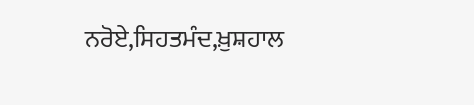ਨਰੋਏ,ਸਿਹਤਮੰਦ,ਖ਼ੁਸ਼ਹਾਲ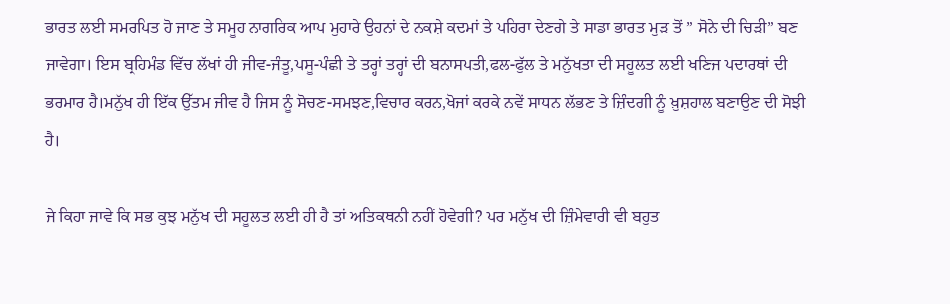ਭਾਰਤ ਲਈ ਸਮਰਪਿਤ ਹੋ ਜਾਣ ਤੇ ਸਮੂਹ ਨਾਗਰਿਕ ਆਪ ਮੁਹਾਰੇ ਉਹਨਾਂ ਦੇ ਨਕਸ਼ੇ ਕਦਮਾਂ ਤੇ ਪਹਿਰਾ ਦੇਣਗੇ ਤੇ ਸਾਡਾ ਭਾਰਤ ਮੁੜ ਤੋਂ ” ਸੋਨੇ ਦੀ ਚਿੜੀ” ਬਣ ਜਾਵੇਗਾ। ਇਸ ਬ੍ਰਹਿਮੰਡ ਵਿੱਚ ਲੱਖਾਂ ਹੀ ਜੀਵ-ਜੰਤੂ,ਪਸੂ-ਪੰਛੀ ਤੇ ਤਰ੍ਹਾਂ ਤਰ੍ਹਾਂ ਦੀ ਬਨਾਸਪਤੀ,ਫਲ-ਫੁੱਲ ਤੇ ਮਨੁੱਖਤਾ ਦੀ ਸਹੂਲਤ ਲਈ ਖਣਿਜ ਪਦਾਰਥਾਂ ਦੀ ਭਰਮਾਰ ਹੈ।ਮਨੁੱਖ ਹੀ ਇੱਕ ਉੱਤਮ ਜੀਵ ਹੈ ਜਿਸ ਨੂੰ ਸੋਚਣ-ਸਮਝਣ,ਵਿਚਾਰ ਕਰਨ,ਖੋਜਾਂ ਕਰਕੇ ਨਵੇਂ ਸਾਧਨ ਲੱਭਣ ਤੇ ਜ਼ਿੰਦਗੀ ਨੂੰ ਖ਼ੁਸ਼ਹਾਲ ਬਣਾਉਣ ਦੀ ਸੋਝੀ ਹੈ।

ਜੇ ਕਿਹਾ ਜਾਵੇ ਕਿ ਸਭ ਕੁਝ ਮਨੁੱਖ ਦੀ ਸਹੂਲਤ ਲਈ ਹੀ ਹੈ ਤਾਂ ਅਤਿਕਥਨੀ ਨਹੀਂ ਹੋਵੇਗੀ? ਪਰ ਮਨੁੱਖ ਦੀ ਜ਼ਿੰਮੇਵਾਰੀ ਵੀ ਬਹੁਤ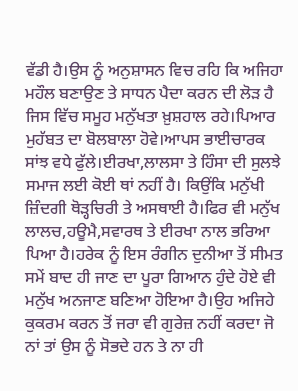ਵੱਡੀ ਹੈ।ਉਸ ਨੂੰ ਅਨੁਸ਼ਾਸਨ ਵਿਚ ਰਹਿ ਕਿ ਅਜਿਹਾ ਮਹੌਲ ਬਣਾਉਣ ਤੇ ਸਾਧਨ ਪੈਦਾ ਕਰਨ ਦੀ ਲੋੜ ਹੈ ਜਿਸ ਵਿੱਚ ਸਮੂਹ ਮਨੁੱਖਤਾ ਖ਼ੁਸ਼ਹਾਲ ਰਹੇ।ਪਿਆਰ ਮੁਹੱਬਤ ਦਾ ਬੋਲਬਾਲਾ ਹੋਵੇ।ਆਪਸ ਭਾਈਚਾਰਕ ਸਾਂਝ ਵਧੇ ਫੁੱਲੇ।ਈਰਖਾ,ਲਾਲਸਾ ਤੇ ਹਿੰਸਾ ਦੀ ਸੁਲਝੇ ਸਮਾਜ ਲਈ ਕੋਈ ਥਾਂ ਨਹੀਂ ਹੈ। ਕਿਉਂਕਿ ਮਨੁੱਖੀ ਜ਼ਿੰਦਗੀ ਥੋੜ੍ਹਚਿਰੀ ਤੇ ਅਸਥਾਈ ਹੈ।ਫਿਰ ਵੀ ਮਨੁੱਖ ਲਾਲਚ,ਹਊਮੈ,ਸਵਾਰਥ ਤੇ ਈਰਖਾ ਨਾਲ ਭਰਿਆ ਪਿਆ ਹੈ।ਹਰੇਕ ਨੂੰ ਇਸ ਰੰਗੀਨ ਦੁਨੀਆ ਤੋਂ ਸੀਮਤ ਸਮੇਂ ਬਾਦ ਹੀ ਜਾਣ ਦਾ ਪੂਰਾ ਗਿਆਨ ਹੁੰਦੇ ਹੋਏ ਵੀ ਮਨੁੱਖ ਅਨਜਾਣ ਬਣਿਆ ਹੋਇਆ ਹੈ।ਉਹ ਅਜਿਹੇ ਕੁਕਰਮ ਕਰਨ ਤੋਂ ਜਰਾ ਵੀ ਗੁਰੇਜ਼ ਨਹੀਂ ਕਰਦਾ ਜੋ ਨਾਂ ਤਾਂ ਉਸ ਨੂੰ ਸੋਭਦੇ ਹਨ ਤੇ ਨਾ ਹੀ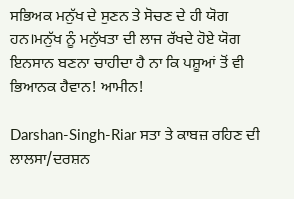ਸਭਿਅਕ ਮਨੁੱਖ ਦੇ ਸੁਣਨ ਤੇ ਸੋਚਣ ਦੇ ਹੀ ਯੋਗ ਹਨ।ਮਨੁੱਖ ਨੂੰ ਮਨੁੱਖਤਾ ਦੀ ਲਾਜ ਰੱਖਦੇ ਹੋਏ ਯੋਗ ਇਨਸਾਨ ਬਣਨਾ ਚਾਹੀਦਾ ਹੈ ਨਾ ਕਿ ਪਸ਼ੂਆਂ ਤੋਂ ਵੀ ਭਿਆਨਕ ਹੈਵਾਨ! ਆਮੀਨ!

Darshan-Singh-Riar ਸਤਾ ਤੇ ਕਾਬਜ਼ ਰਹਿਣ ਦੀ ਲਾਲਸਾ/ਦਰਸ਼ਨ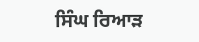ਸਿੰਘ ਰਿਆੜ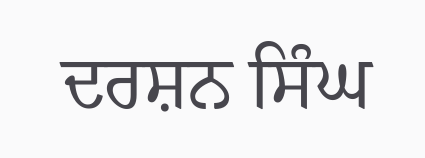ਦਰਸ਼ਨ ਸਿੰਘ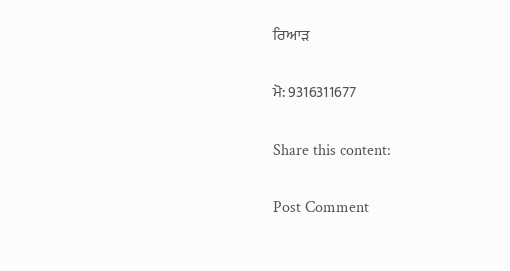ਰਿਆੜ

ਮੋ: 9316311677

Share this content:

Post Comment